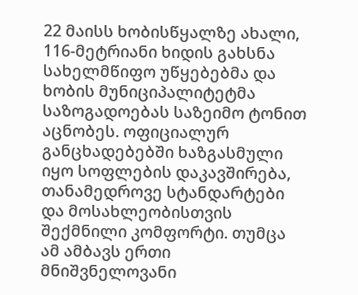22 მაისს ხობისწყალზე ახალი, 116-მეტრიანი ხიდის გახსნა სახელმწიფო უწყებებმა და ხობის მუნიციპალიტეტმა საზოგადოებას საზეიმო ტონით აცნობეს. ოფიციალურ განცხადებებში ხაზგასმული იყო სოფლების დაკავშირება, თანამედროვე სტანდარტები და მოსახლეობისთვის შექმნილი კომფორტი. თუმცა ამ ამბავს ერთი მნიშვნელოვანი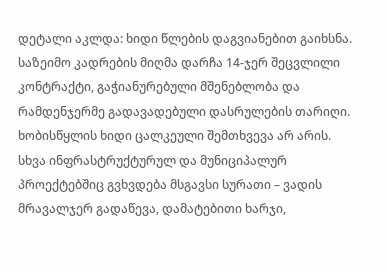დეტალი აკლდა: ხიდი წლების დაგვიანებით გაიხსნა.
საზეიმო კადრების მიღმა დარჩა 14-ჯერ შეცვლილი კონტრაქტი, გაჭიანურებული მშენებლობა და რამდენჯერმე გადავადებული დასრულების თარიღი. ხობისწყლის ხიდი ცალკეული შემთხვევა არ არის. სხვა ინფრასტრუქტურულ და მუნიციპალურ პროექტებშიც გვხვდება მსგავსი სურათი – ვადის მრავალჯერ გადაწევა, დამატებითი ხარჯი,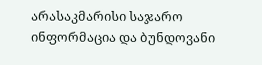არასაკმარისი საჯარო ინფორმაცია და ბუნდოვანი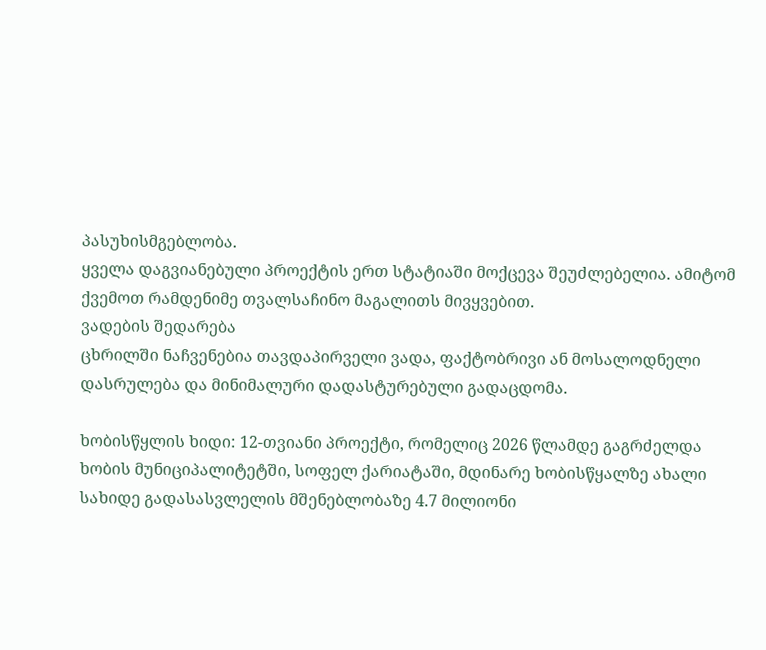პასუხისმგებლობა.
ყველა დაგვიანებული პროექტის ერთ სტატიაში მოქცევა შეუძლებელია. ამიტომ ქვემოთ რამდენიმე თვალსაჩინო მაგალითს მივყვებით.
ვადების შედარება
ცხრილში ნაჩვენებია თავდაპირველი ვადა, ფაქტობრივი ან მოსალოდნელი დასრულება და მინიმალური დადასტურებული გადაცდომა.

ხობისწყლის ხიდი: 12-თვიანი პროექტი, რომელიც 2026 წლამდე გაგრძელდა
ხობის მუნიციპალიტეტში, სოფელ ქარიატაში, მდინარე ხობისწყალზე ახალი სახიდე გადასასვლელის მშენებლობაზე 4.7 მილიონი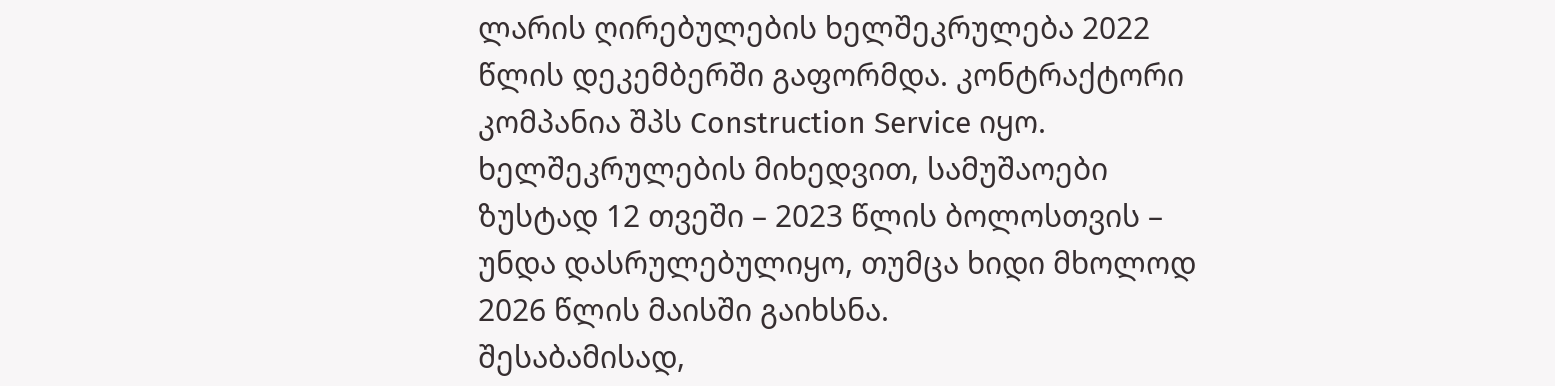ლარის ღირებულების ხელშეკრულება 2022 წლის დეკემბერში გაფორმდა. კონტრაქტორი კომპანია შპს Construction Service იყო. ხელშეკრულების მიხედვით, სამუშაოები ზუსტად 12 თვეში – 2023 წლის ბოლოსთვის – უნდა დასრულებულიყო, თუმცა ხიდი მხოლოდ 2026 წლის მაისში გაიხსნა.
შესაბამისად,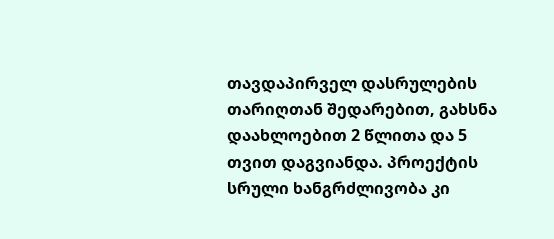თავდაპირველ დასრულების თარიღთან შედარებით, გახსნა დაახლოებით 2 წლითა და 5 თვით დაგვიანდა. პროექტის სრული ხანგრძლივობა კი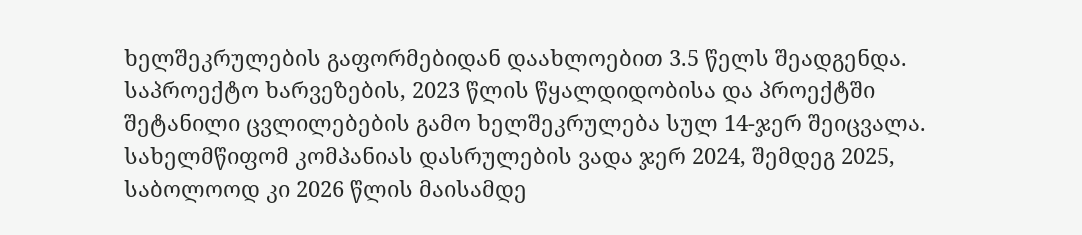ხელშეკრულების გაფორმებიდან დაახლოებით 3.5 წელს შეადგენდა.
საპროექტო ხარვეზების, 2023 წლის წყალდიდობისა და პროექტში შეტანილი ცვლილებების გამო ხელშეკრულება სულ 14-ჯერ შეიცვალა. სახელმწიფომ კომპანიას დასრულების ვადა ჯერ 2024, შემდეგ 2025, საბოლოოდ კი 2026 წლის მაისამდე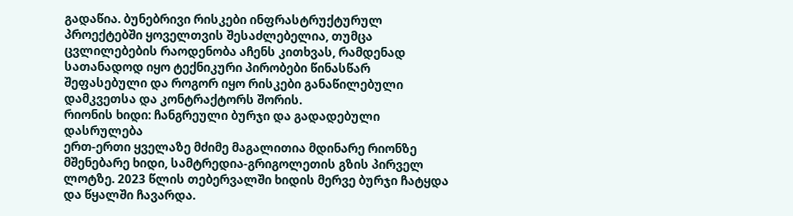გადაწია. ბუნებრივი რისკები ინფრასტრუქტურულ პროექტებში ყოველთვის შესაძლებელია, თუმცა ცვლილებების რაოდენობა აჩენს კითხვას, რამდენად სათანადოდ იყო ტექნიკური პირობები წინასწარ შეფასებული და როგორ იყო რისკები განაწილებული დამკვეთსა და კონტრაქტორს შორის.
რიონის ხიდი: ჩანგრეული ბურჯი და გადადებული დასრულება
ერთ-ერთი ყველაზე მძიმე მაგალითია მდინარე რიონზე მშენებარე ხიდი, სამტრედია-გრიგოლეთის გზის პირველ ლოტზე. 2023 წლის თებერვალში ხიდის მერვე ბურჯი ჩატყდა და წყალში ჩავარდა.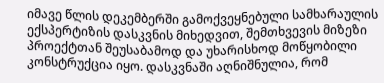იმავე წლის დეკემბერში გამოქვეყნებული სამხარაულის ექსპერტიზის დასკვნის მიხედვით, შემთხვევის მიზეზი პროექტთან შეუსაბამოდ და უხარისხოდ მოწყობილი კონსტრუქცია იყო. დასკვნაში აღნიშნულია, რომ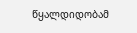წყალდიდობამ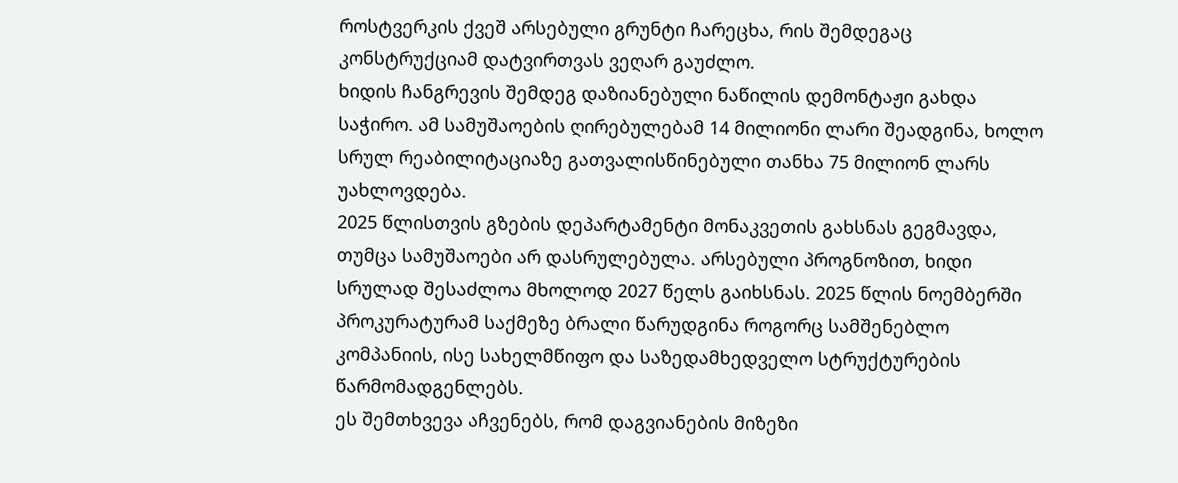როსტვერკის ქვეშ არსებული გრუნტი ჩარეცხა, რის შემდეგაც კონსტრუქციამ დატვირთვას ვეღარ გაუძლო.
ხიდის ჩანგრევის შემდეგ დაზიანებული ნაწილის დემონტაჟი გახდა საჭირო. ამ სამუშაოების ღირებულებამ 14 მილიონი ლარი შეადგინა, ხოლო სრულ რეაბილიტაციაზე გათვალისწინებული თანხა 75 მილიონ ლარს უახლოვდება.
2025 წლისთვის გზების დეპარტამენტი მონაკვეთის გახსნას გეგმავდა, თუმცა სამუშაოები არ დასრულებულა. არსებული პროგნოზით, ხიდი სრულად შესაძლოა მხოლოდ 2027 წელს გაიხსნას. 2025 წლის ნოემბერში პროკურატურამ საქმეზე ბრალი წარუდგინა როგორც სამშენებლო კომპანიის, ისე სახელმწიფო და საზედამხედველო სტრუქტურების წარმომადგენლებს.
ეს შემთხვევა აჩვენებს, რომ დაგვიანების მიზეზი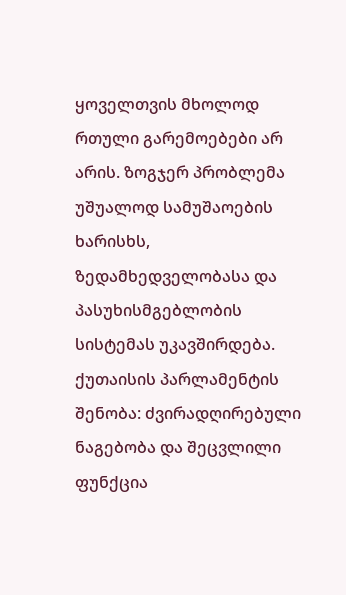ყოველთვის მხოლოდ რთული გარემოებები არ არის. ზოგჯერ პრობლემა უშუალოდ სამუშაოების ხარისხს, ზედამხედველობასა და პასუხისმგებლობის სისტემას უკავშირდება.
ქუთაისის პარლამენტის შენობა: ძვირადღირებული ნაგებობა და შეცვლილი ფუნქცია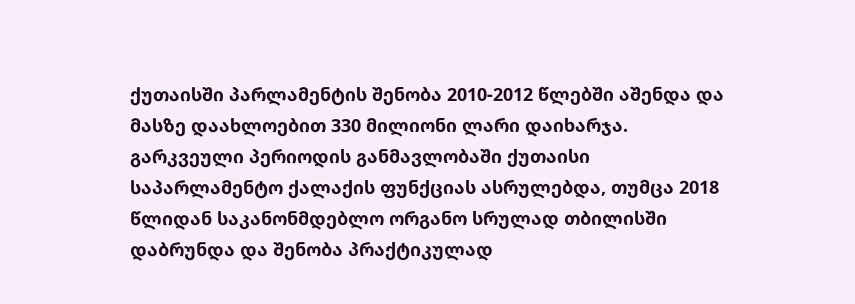ქუთაისში პარლამენტის შენობა 2010-2012 წლებში აშენდა და მასზე დაახლოებით 330 მილიონი ლარი დაიხარჯა. გარკვეული პერიოდის განმავლობაში ქუთაისი საპარლამენტო ქალაქის ფუნქციას ასრულებდა, თუმცა 2018 წლიდან საკანონმდებლო ორგანო სრულად თბილისში დაბრუნდა და შენობა პრაქტიკულად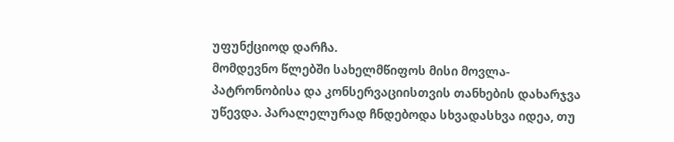უფუნქციოდ დარჩა.
მომდევნო წლებში სახელმწიფოს მისი მოვლა-პატრონობისა და კონსერვაციისთვის თანხების დახარჯვა უწევდა. პარალელურად ჩნდებოდა სხვადასხვა იდეა, თუ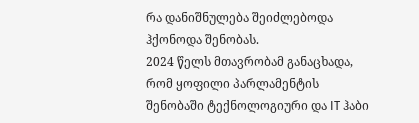რა დანიშნულება შეიძლებოდა ჰქონოდა შენობას.
2024 წელს მთავრობამ განაცხადა, რომ ყოფილი პარლამენტის შენობაში ტექნოლოგიური და IT ჰაბი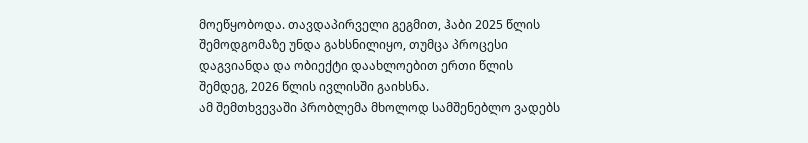მოეწყობოდა. თავდაპირველი გეგმით, ჰაბი 2025 წლის შემოდგომაზე უნდა გახსნილიყო, თუმცა პროცესი დაგვიანდა და ობიექტი დაახლოებით ერთი წლის შემდეგ, 2026 წლის ივლისში გაიხსნა.
ამ შემთხვევაში პრობლემა მხოლოდ სამშენებლო ვადებს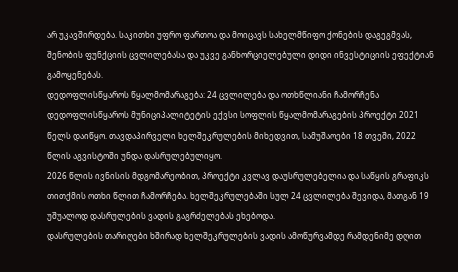არ უკავშირდება. საკითხი უფრო ფართოა და მოიცავს სახელმწიფო ქონების დაგეგმვას, შენობის ფუნქციის ცვლილებასა და უკვე განხორციელებული დიდი ინვესტიციის ეფექტიან გამოყენებას.
დედოფლისწყაროს წყალმომარაგება: 24 ცვლილება და ოთხწლიანი ჩამორჩენა
დედოფლისწყაროს მუნიციპალიტეტის ექვსი სოფლის წყალმომარაგების პროექტი 2021 წელს დაიწყო. თავდაპირველი ხელშეკრულების მიხედვით, სამუშაოები 18 თვეში, 2022 წლის აგვისტოში უნდა დასრულებულიყო.
2026 წლის ივნისის მდგომარეობით, პროექტი კვლავ დაუსრულებელია და საწყის გრაფიკს თითქმის ოთხი წლით ჩამორჩება. ხელშეკრულებაში სულ 24 ცვლილება შევიდა, მათგან 19 უშუალოდ დასრულების ვადის გაგრძელებას ეხებოდა.
დასრულების თარიღები ხშირად ხელშეკრულების ვადის ამოწურვამდე რამდენიმე დღით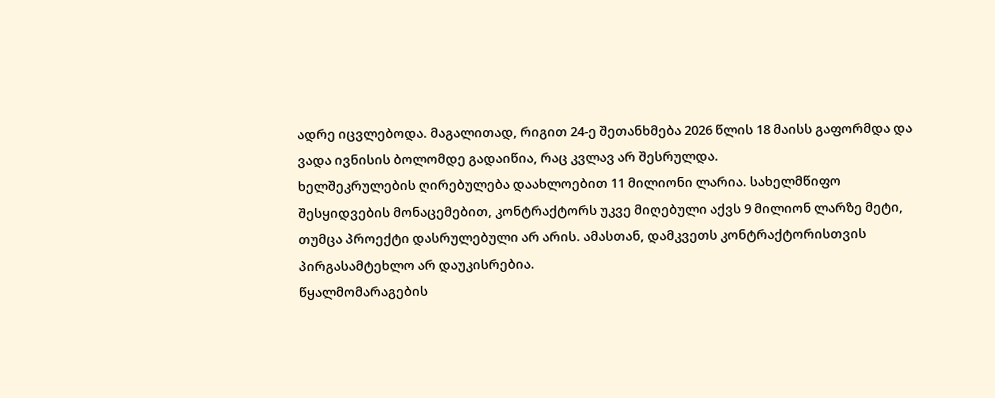ადრე იცვლებოდა. მაგალითად, რიგით 24-ე შეთანხმება 2026 წლის 18 მაისს გაფორმდა და ვადა ივნისის ბოლომდე გადაიწია, რაც კვლავ არ შესრულდა.
ხელშეკრულების ღირებულება დაახლოებით 11 მილიონი ლარია. სახელმწიფო შესყიდვების მონაცემებით, კონტრაქტორს უკვე მიღებული აქვს 9 მილიონ ლარზე მეტი, თუმცა პროექტი დასრულებული არ არის. ამასთან, დამკვეთს კონტრაქტორისთვის პირგასამტეხლო არ დაუკისრებია.
წყალმომარაგების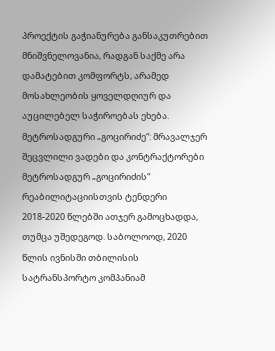პროექტის გაჭიანურება განსაკუთრებით მნიშვნელოვანია, რადგან საქმე არა დამატებით კომფორტს, არამედ მოსახლეობის ყოველდღიურ და აუცილებელ საჭიროებას ეხება.
მეტროსადგური „გოცირიძე“: მრავალჯერ შეცვლილი ვადები და კონტრაქტორები
მეტროსადგურ „გოცირიძის“ რეაბილიტაციისთვის ტენდერი 2018-2020 წლებში ათჯერ გამოცხადდა, თუმცა უშედეგოდ. საბოლოოდ, 2020 წლის ივნისში თბილისის სატრანსპორტო კომპანიამ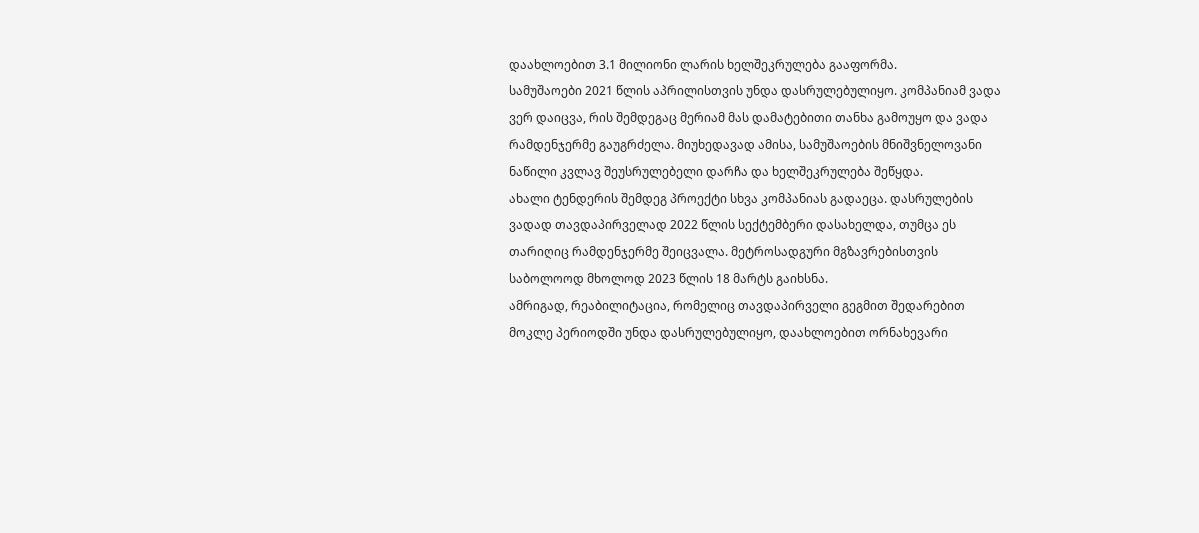დაახლოებით 3.1 მილიონი ლარის ხელშეკრულება გააფორმა.
სამუშაოები 2021 წლის აპრილისთვის უნდა დასრულებულიყო. კომპანიამ ვადა ვერ დაიცვა, რის შემდეგაც მერიამ მას დამატებითი თანხა გამოუყო და ვადა რამდენჯერმე გაუგრძელა. მიუხედავად ამისა, სამუშაოების მნიშვნელოვანი ნაწილი კვლავ შეუსრულებელი დარჩა და ხელშეკრულება შეწყდა.
ახალი ტენდერის შემდეგ პროექტი სხვა კომპანიას გადაეცა. დასრულების ვადად თავდაპირველად 2022 წლის სექტემბერი დასახელდა, თუმცა ეს თარიღიც რამდენჯერმე შეიცვალა. მეტროსადგური მგზავრებისთვის საბოლოოდ მხოლოდ 2023 წლის 18 მარტს გაიხსნა.
ამრიგად, რეაბილიტაცია, რომელიც თავდაპირველი გეგმით შედარებით მოკლე პერიოდში უნდა დასრულებულიყო, დაახლოებით ორნახევარი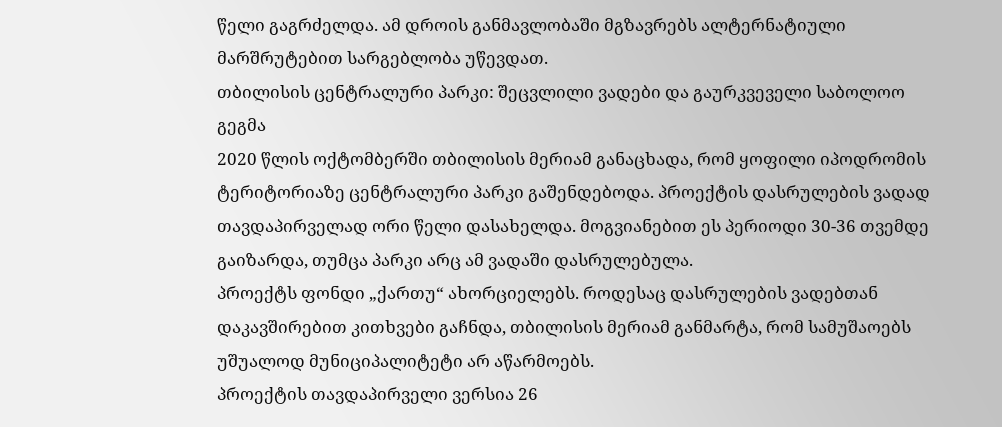წელი გაგრძელდა. ამ დროის განმავლობაში მგზავრებს ალტერნატიული მარშრუტებით სარგებლობა უწევდათ.
თბილისის ცენტრალური პარკი: შეცვლილი ვადები და გაურკვეველი საბოლოო გეგმა
2020 წლის ოქტომბერში თბილისის მერიამ განაცხადა, რომ ყოფილი იპოდრომის ტერიტორიაზე ცენტრალური პარკი გაშენდებოდა. პროექტის დასრულების ვადად თავდაპირველად ორი წელი დასახელდა. მოგვიანებით ეს პერიოდი 30-36 თვემდე გაიზარდა, თუმცა პარკი არც ამ ვადაში დასრულებულა.
პროექტს ფონდი „ქართუ“ ახორციელებს. როდესაც დასრულების ვადებთან დაკავშირებით კითხვები გაჩნდა, თბილისის მერიამ განმარტა, რომ სამუშაოებს უშუალოდ მუნიციპალიტეტი არ აწარმოებს.
პროექტის თავდაპირველი ვერსია 26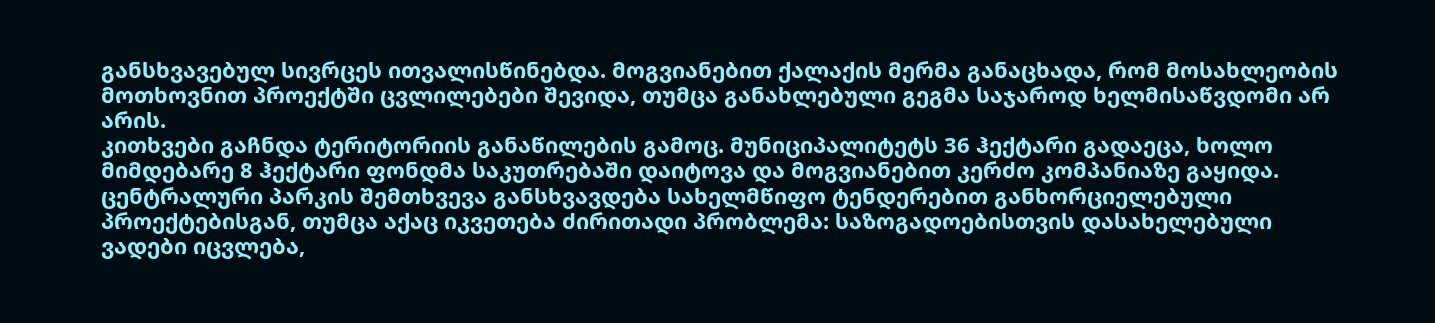განსხვავებულ სივრცეს ითვალისწინებდა. მოგვიანებით ქალაქის მერმა განაცხადა, რომ მოსახლეობის მოთხოვნით პროექტში ცვლილებები შევიდა, თუმცა განახლებული გეგმა საჯაროდ ხელმისაწვდომი არ არის.
კითხვები გაჩნდა ტერიტორიის განაწილების გამოც. მუნიციპალიტეტს 36 ჰექტარი გადაეცა, ხოლო მიმდებარე 8 ჰექტარი ფონდმა საკუთრებაში დაიტოვა და მოგვიანებით კერძო კომპანიაზე გაყიდა.
ცენტრალური პარკის შემთხვევა განსხვავდება სახელმწიფო ტენდერებით განხორციელებული პროექტებისგან, თუმცა აქაც იკვეთება ძირითადი პრობლემა: საზოგადოებისთვის დასახელებული ვადები იცვლება,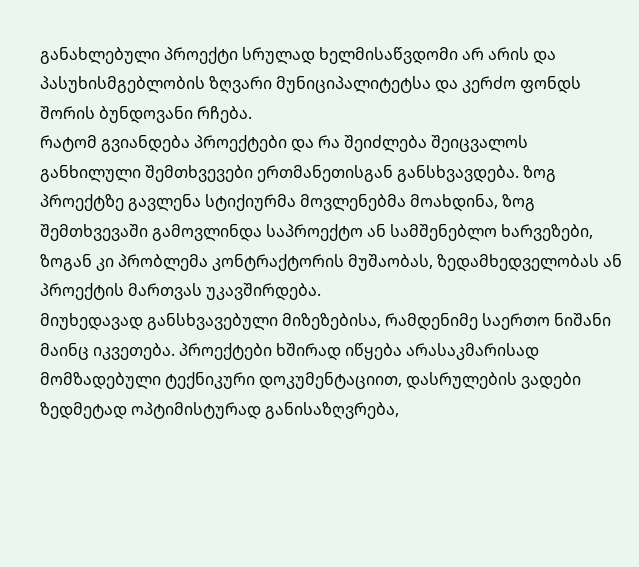განახლებული პროექტი სრულად ხელმისაწვდომი არ არის და პასუხისმგებლობის ზღვარი მუნიციპალიტეტსა და კერძო ფონდს შორის ბუნდოვანი რჩება.
რატომ გვიანდება პროექტები და რა შეიძლება შეიცვალოს
განხილული შემთხვევები ერთმანეთისგან განსხვავდება. ზოგ პროექტზე გავლენა სტიქიურმა მოვლენებმა მოახდინა, ზოგ შემთხვევაში გამოვლინდა საპროექტო ან სამშენებლო ხარვეზები, ზოგან კი პრობლემა კონტრაქტორის მუშაობას, ზედამხედველობას ან პროექტის მართვას უკავშირდება.
მიუხედავად განსხვავებული მიზეზებისა, რამდენიმე საერთო ნიშანი მაინც იკვეთება. პროექტები ხშირად იწყება არასაკმარისად მომზადებული ტექნიკური დოკუმენტაციით, დასრულების ვადები ზედმეტად ოპტიმისტურად განისაზღვრება,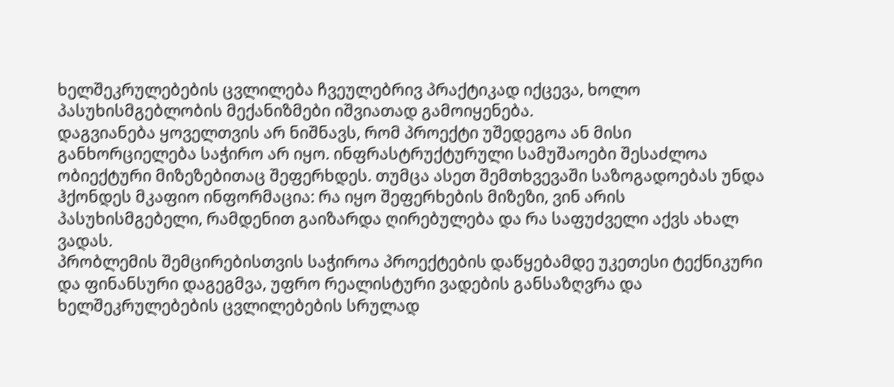ხელშეკრულებების ცვლილება ჩვეულებრივ პრაქტიკად იქცევა, ხოლო პასუხისმგებლობის მექანიზმები იშვიათად გამოიყენება.
დაგვიანება ყოველთვის არ ნიშნავს, რომ პროექტი უშედეგოა ან მისი განხორციელება საჭირო არ იყო. ინფრასტრუქტურული სამუშაოები შესაძლოა ობიექტური მიზეზებითაც შეფერხდეს. თუმცა ასეთ შემთხვევაში საზოგადოებას უნდა ჰქონდეს მკაფიო ინფორმაცია: რა იყო შეფერხების მიზეზი, ვინ არის პასუხისმგებელი, რამდენით გაიზარდა ღირებულება და რა საფუძველი აქვს ახალ ვადას.
პრობლემის შემცირებისთვის საჭიროა პროექტების დაწყებამდე უკეთესი ტექნიკური და ფინანსური დაგეგმვა, უფრო რეალისტური ვადების განსაზღვრა და ხელშეკრულებების ცვლილებების სრულად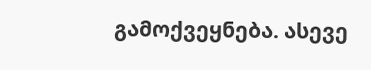გამოქვეყნება. ასევე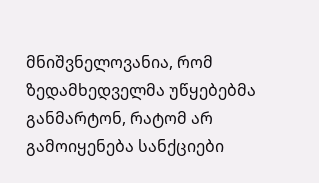მნიშვნელოვანია, რომ ზედამხედველმა უწყებებმა განმარტონ, რატომ არ გამოიყენება სანქციები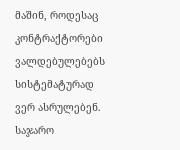მაშინ, როდესაც კონტრაქტორები ვალდებულებებს სისტემატურად ვერ ასრულებენ.
საჯარო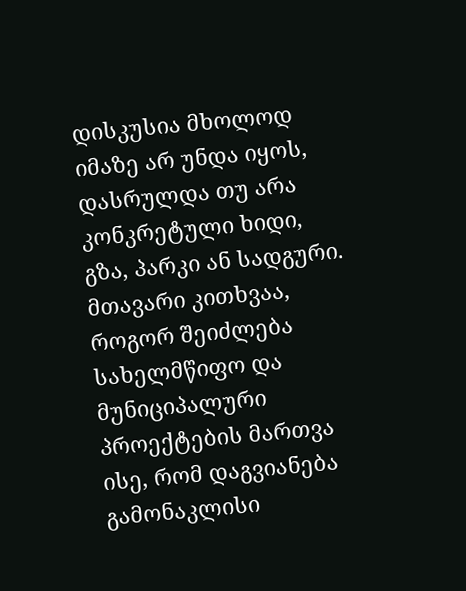დისკუსია მხოლოდ იმაზე არ უნდა იყოს, დასრულდა თუ არა კონკრეტული ხიდი, გზა, პარკი ან სადგური. მთავარი კითხვაა, როგორ შეიძლება სახელმწიფო და მუნიციპალური პროექტების მართვა ისე, რომ დაგვიანება გამონაკლისი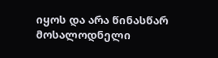იყოს და არა წინასწარ მოსალოდნელი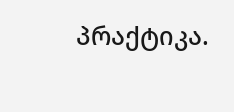პრაქტიკა.